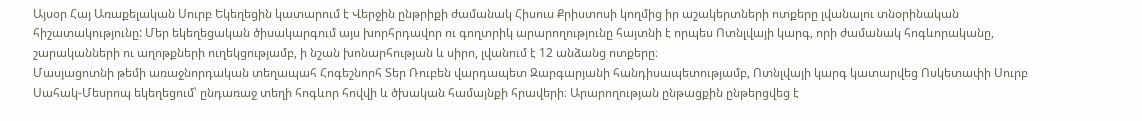Այսօր Հայ Առաքելական Սուրբ Եկեղեցին կատարում է Վերջին ընթրիքի ժամանակ Հիսուս Քրիստոսի կողմից իր աշակերտների ոտքերը լվանալու տնօրինական հիշատակությունը: Մեր եկեղեցական ծիսակարգում այս խորհրդավոր ու գողտրիկ արարողությունը հայտնի է որպես Ոտնլվայի կարգ, որի ժամանակ հոգևորականը, շարականների ու աղոթքների ուղեկցությամբ, ի նշան խոնարհության և սիրո, լվանում է 12 անձանց ոտքերը։
Մասյացոտնի թեմի առաջնորդական տեղապահ Հոգեշնորհ Տեր Ռուբեն վարդապետ Զարգարյանի հանդիսապետությամբ, Ոտնլվայի կարգ կատարվեց Ոսկետափի Սուրբ Սահակ-Մեսրոպ եկեղեցում՝ ընդառաջ տեղի հոգևոր հովվի և ծխական համայնքի հրավերի։ Արարողության ընթացքին ընթերցվեց է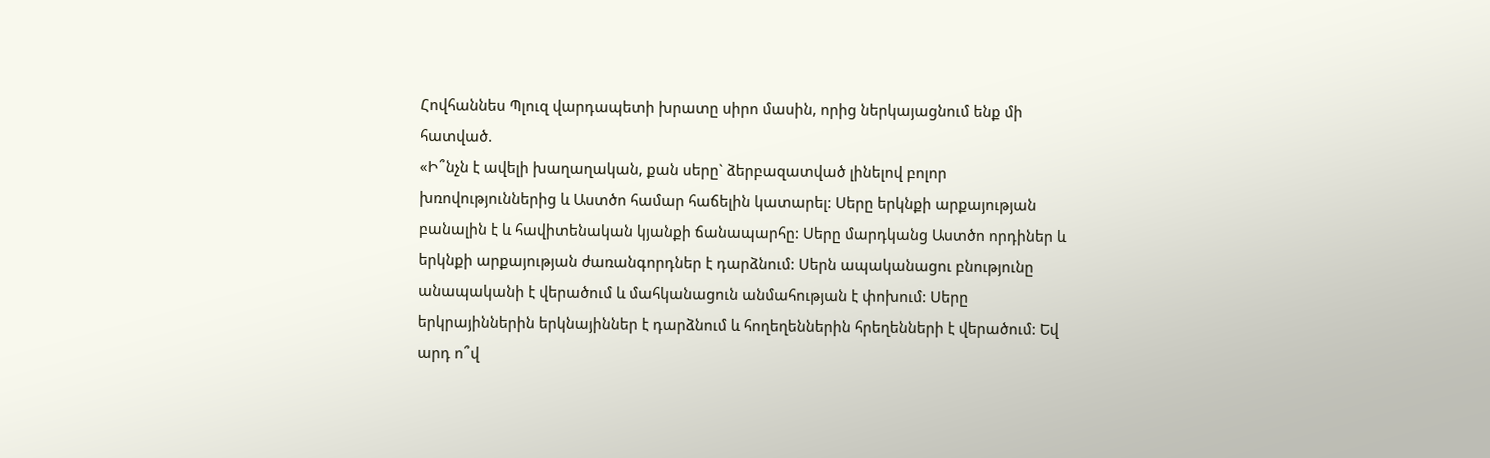Հովհաննես Պլուզ վարդապետի խրատը սիրո մասին, որից ներկայացնում ենք մի հատված.
«Ի՞նչն է ավելի խաղաղական, քան սերը` ձերբազատված լինելով բոլոր խռովություններից և Աստծո համար հաճելին կատարել: Սերը երկնքի արքայության բանալին է և հավիտենական կյանքի ճանապարհը: Սերը մարդկանց Աստծո որդիներ և երկնքի արքայության ժառանգորդներ է դարձնում: Սերն ապականացու բնությունը անապականի է վերածում և մահկանացուն անմահության է փոխում: Սերը երկրայիններին երկնայիններ է դարձնում և հողեղեններին հրեղենների է վերածում: Եվ արդ ո՞վ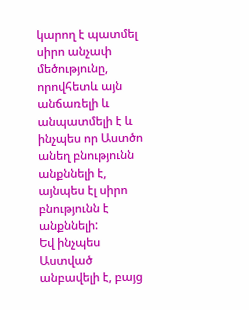կարող է պատմել սիրո անչափ մեծությունը, որովհետև այն անճառելի և անպատմելի է և ինչպես որ Աստծո անեղ բնությունն անքննելի է, այնպես էլ սիրո բնությունն է անքննելի:
Եվ ինչպես Աստված անբավելի է, բայց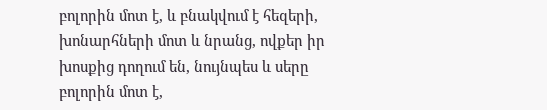բոլորին մոտ է, և բնակվում է հեզերի, խոնարհների մոտ և նրանց, ովքեր իր խոսքից դողում են, նույնպես և սերը բոլորին մոտ է,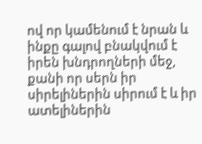ով որ կամենում է նրան և ինքը գալով բնակվում է իրեն խնդրողների մեջ, քանի որ սերն իր սիրելիներին սիրում է և իր ատելիներին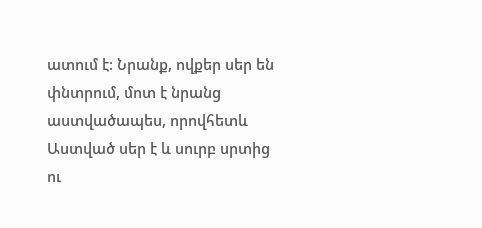ատում է: Նրանք, ովքեր սեր են փնտրում, մոտ է նրանց աստվածապես, որովհետև Աստված սեր է և սուրբ սրտից ու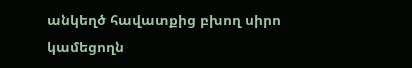անկեղծ հավատքից բխող սիրո կամեցողն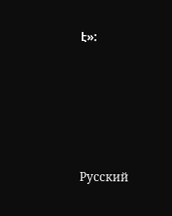է»:







Русский